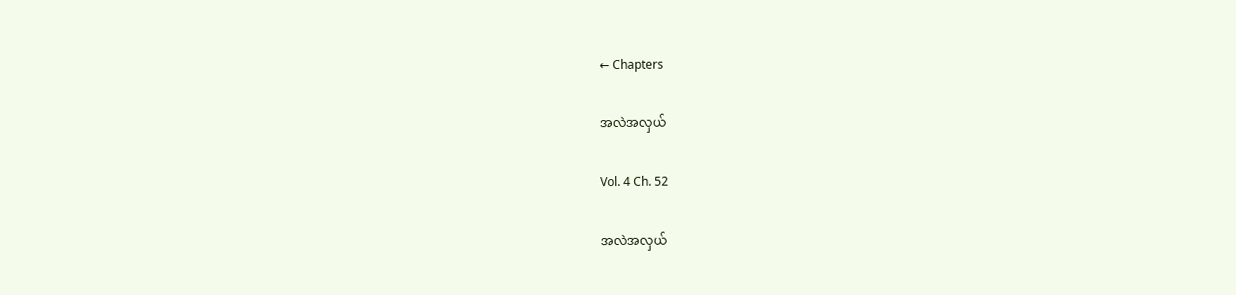← Chapters

အလဲအလှယ်

Vol. 4 Ch. 52

အလဲအလှယ်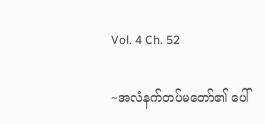Vol. 4 Ch. 52

~အလံနက်တပ်မတော်၏ ပေါ်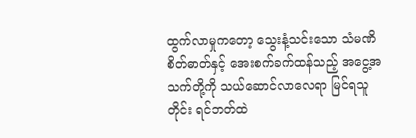ထွက်လာမှုကတော့ သွေးနံ့သင်းသော သံမဏိစိတ်ဓာတ်နှင့် အေးစက်ခက်ထန်သည့် အငွေ့အသက်တို့ကို သယ်ဆောင်လာလေရာ မြင်ရသူတိုင်း ရင်ဘတ်ထဲ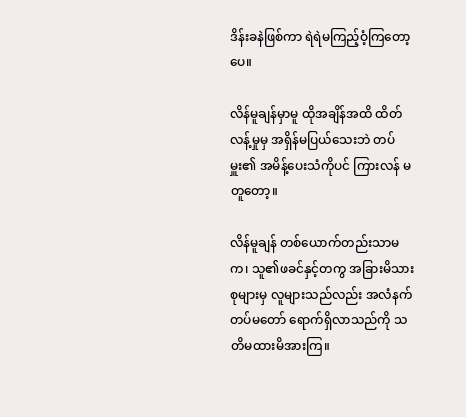ဒိန်းခနဲဖြစ်ကာ ရဲရဲမကြည့်ဝံ့ကြတော့ပေ။

လိန်မူချန်မှာမူ ထိုအချိန်အထိ ထိတ်လန့်မှုမှ အရှိန်မပြယ်သေးဘဲ တပ်မှူး၏ အမိန့်ပေးသံကိုပင် ကြားလန် မတူတော့။

လိန်မူချန် တစ်ယောက်တည်းသာမက၊ သူ၏ဖခင်နှင့်တကွ အခြားမိသားစုများမှ လူများသည်လည်း အလံနက်တပ်မတော် ရောက်ရှိလာသည်ကို သတိမထားမိအားကြ။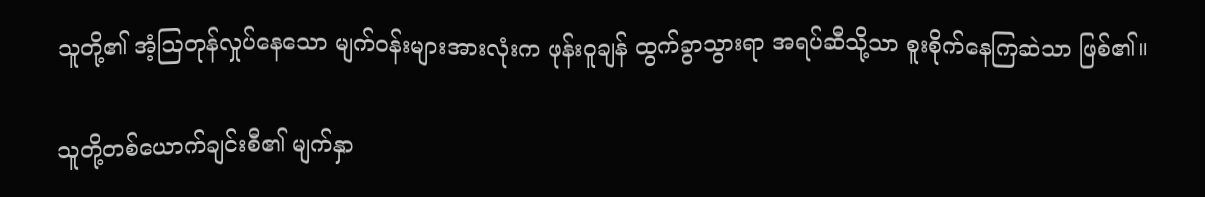သူတို့၏ အံ့ဩတုန်လှုပ်နေသော မျက်ဝန်းများအားလုံးက ဖုန်းဝူချန် ထွက်ခွာသွားရာ အရပ်ဆီသို့သာ စူးစိုက်နေကြဆဲသာ ဖြစ်၏။

သူတို့တစ်ယောက်ချင်းစီ၏ မျက်နှာ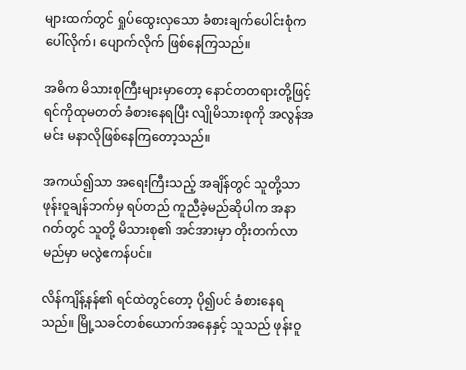များထက်တွင် ရှုပ်ထွေးလှသော ခံစားချက်ပေါင်းစုံက ပေါ်လိုက်၊ ပျောက်လိုက် ဖြစ်နေကြသည်။

အဓိက မိသားစုကြီးများမှာတော့ နောင်တတရားတို့ဖြင့် ရင်ကိုထုမတတ် ခံစားနေရပြီး လျိုမိသားစုကို အလွန်အမင်း မနာလိုဖြစ်နေကြတော့သည်။

အကယ်၍သာ အရေးကြီးသည့် အချိန်တွင် သူတို့သာ ဖုန်းဝူချန်ဘက်မှ ရပ်တည် ကူညီခဲ့မည်ဆိုပါက အနာဂတ်တွင် သူတို့ မိသားစု၏ အင်အားမှာ တိုးတက်လာမည်မှာ မလွဲဧကန်ပင်။

လိန်ကျိန့်နန်၏ ရင်ထဲတွင်တော့ ပို၍ပင် ခံစားနေရသည်။ မြို့သခင်တစ်ယောက်အနေနှင့် သူသည် ဖုန်းဝူ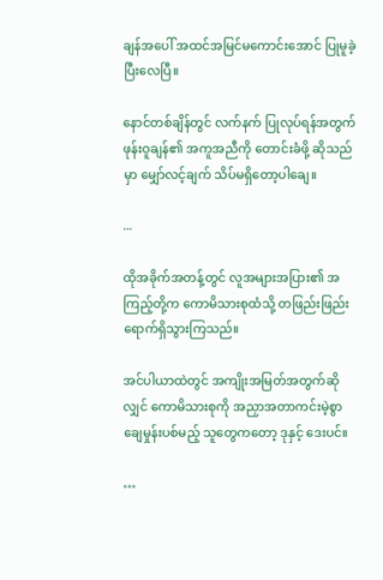ချန်အပေါ် အထင်အမြင်မကောင်းအောင် ပြုမူခဲ့ပြီးလေပြီ။

နောင်တစ်ချိန်တွင် လက်နက် ပြုလုပ်ရန်အတွက် ဖုန်းဝူချန်၏ အကူအညီကို တောင်းခံဖို့ ဆိုသည်မှာ မျှော်လင့်ချက် သိပ်မရှိတော့ပါချေ။

...

ထိုအခိုက်အတန့်တွင် လူအများအပြား၏ အကြည့်တို့က ကောမိသားစုထံသို့ တဖြည်းဖြည်း ရောက်ရှိသွားကြသည်။

အင်ပါယာထဲတွင် အကျိုးအမြတ်အတွက်ဆိုလျှင် ကောမိသားစုကို အညှာအတာကင်းမဲ့စွာ ချေမှုန်းပစ်မည့် သူတွေကတော့ ဒုနှင့် ဒေးပင်။

…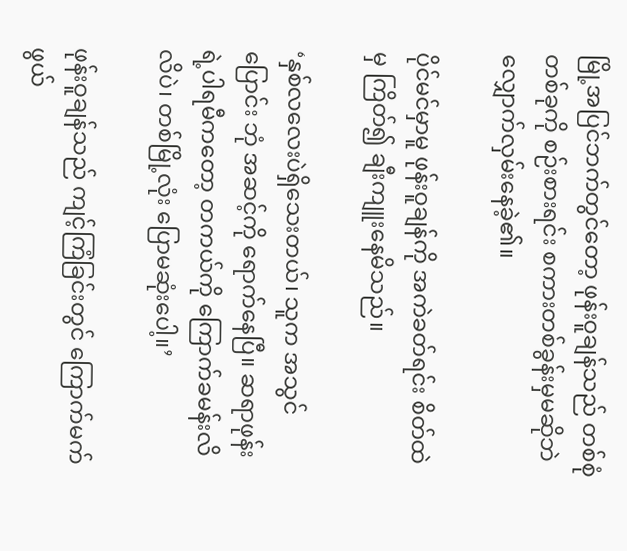မြို့အပြင်ဘက်တွင်တော့ ဖုန်းဝူချန်သည် တစ်စုံတစ်ခုကို စဉ်းစားရင်း စကားတစ်ခွန်းမှမဆိုဘဲ လျှောက်လှမ်းနေခဲ့၏။

ပိုင်မင်မှာမူ ဖုန်းဝူချန်ကို အကဲခတ်ရင်း စိတ်ထဲမှ ကြိတ်၍ ချီးကျူးနေမိသည်။

‘နှစ်လလေးပဲရှိသေးတယ်၊ သူက အသွင်ပြောင်း ဘုံ အဆင့်ကို ရောက်နေပြီ။ ဆရာဖုန်းရဲ့ပါရမီကတော့ တကယ်ကို ကြောက်ခမန်းလိလိပဲ၊ တစ်မြို့လုံး ပြောမဆုံးပေါ့။’

ဖုန်းဝူချန်သည် ကျင့်ကြံခြင်းတွင် ကြောက်မက်ဖွယ်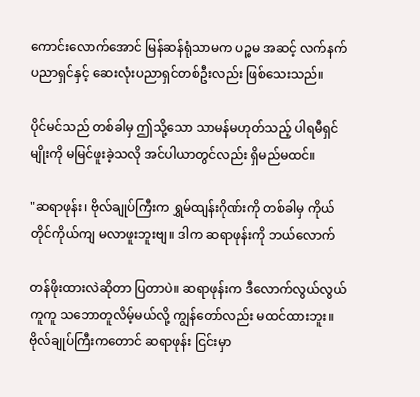ကောင်းလောက်အောင် မြန်ဆန်ရုံသာမက ပဉ္စမ အဆင့် လက်နက်ပညာရှင်နှင့် ဆေးလုံးပညာရှင်တစ်ဦးလည်း ဖြစ်သေးသည်။

ပိုင်မင်သည် တစ်ခါမှ ဤသို့သော သာမန်မဟုတ်သည့် ပါရမီရှင်မျိုးကို မမြင်ဖူးခဲ့သလို အင်ပါယာတွင်လည်း ရှိမည်မထင်။

"ဆရာဖုန်း၊ ဗိုလ်ချုပ်ကြီးက ရွှမ်ထျန်းဂိုဏ်းကို တစ်ခါမှ ကိုယ်တိုင်ကိုယ်ကျ မလာဖူးဘူးဗျ။ ဒါက ဆရာဖုန်းကို ဘယ်လောက်

တန်ဖိုးထားလဲဆိုတာ ပြတာပဲ။ ဆရာဖုန်းက ဒီလောက်လွယ်လွယ်ကူကူ သဘောတူလိမ့်မယ်လို့ ကျွန်တော်လည်း မထင်ထားဘူး။ ဗိုလ်ချုပ်ကြီးကတောင် ဆရာဖုန်း ငြင်းမှာ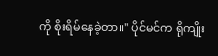ကို စိုးရိမ်နေခဲ့တာ။" ပိုင်မင်က ရိုကျိုး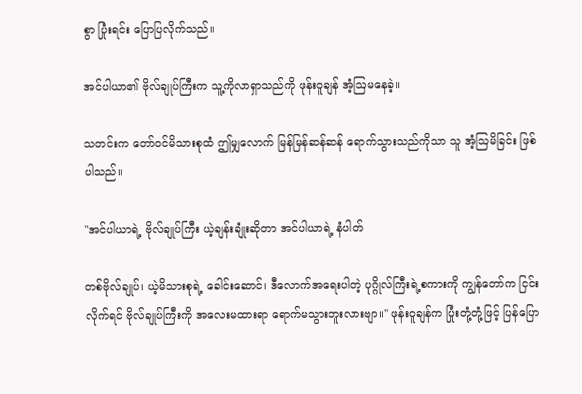စွာ ပြုံးရင်း ပြောပြလိုက်သည်။

အင်ပါယာ၏ ဗိုလ်ချုပ်ကြီးက သူ့ကိုလာရှာသည်ကို ဖုန်းဝူချန် အံ့ဩမနေခဲ့။

သတင်းက တော်ဝင်မိသားစုထံ ဤမျှလောက် မြန်မြန်ဆန်ဆန် ရောက်သွားသည်ကိုသာ သူ အံ့ဩမိခြင်း ဖြစ်ပါသည်။

"အင်ပါယာရဲ့ ဗိုလ်ချုပ်ကြီး ယဲ့ချန်းချုံးဆိုတာ အင်ပါယာရဲ့ နံပါတ်

တစ်ဗိုလ်ချုပ်၊ ယဲ့မိသားစုရဲ့ ခေါင်းဆောင်၊ ဒီလောက်အရေးပါတဲ့ ပုဂ္ဂိုလ်ကြီးရဲ့စကားကို ကျွန်တော်က ငြင်းလိုက်ရင် ဗိုလ်ချုပ်ကြီးကို အလေးမထားရာ ရောက်မသွားဘူးလားဗျာ။" ဖုန်းဝူချန်က ပြုံးတုံ့တုံ့ဖြင့် ပြန်ပြော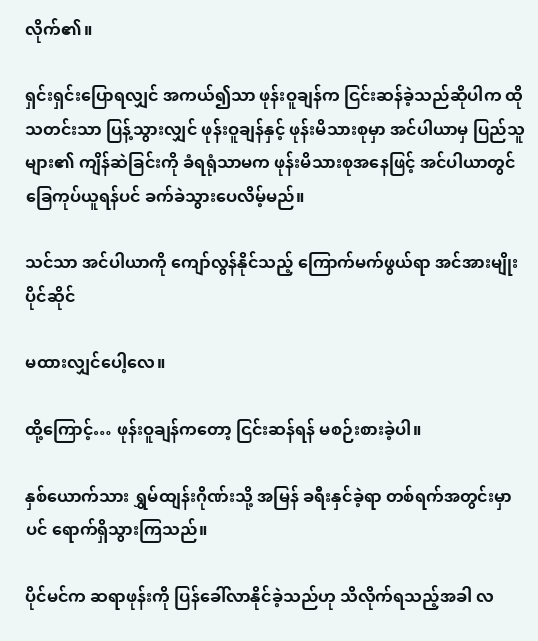လိုက်၏။

ရှင်းရှင်းပြောရလျှင် အကယ်၍သာ ဖုန်းဝူချန်က ငြင်းဆန်ခဲ့သည်ဆိုပါက ထိုသတင်းသာ ပြန့်သွားလျှင် ဖုန်းဝူချန်နှင့် ဖုန်းမိသားစုမှာ အင်ပါယာမှ ပြည်သူများ၏ ကျိန်ဆဲခြင်းကို ခံရရုံသာမက ဖုန်းမိသားစုအနေဖြင့် အင်ပါယာတွင် ခြေကုပ်ယူရန်ပင် ခက်ခဲသွားပေလိမ့်မည်။

သင်သာ အင်ပါယာကို ကျော်လွန်နိုင်သည့် ကြောက်မက်ဖွယ်ရာ အင်အားမျိုး ပိုင်ဆိုင်

မထားလျှင်ပေါ့လေ။

ထို့ကြောင့်… ဖုန်းဝူချန်ကတော့ ငြင်းဆန်ရန် မစဉ်းစားခဲ့ပါ။

နှစ်ယောက်သား ရွှမ်ထျန်းဂိုဏ်းသို့ အမြန် ခရီးနှင်ခဲ့ရာ တစ်ရက်အတွင်းမှာပင် ရောက်ရှိသွားကြသည်။

ပိုင်မင်က ဆရာဖုန်းကို ပြန်ခေါ်လာနိုင်ခဲ့သည်ဟု သိလိုက်ရသည့်အခါ လ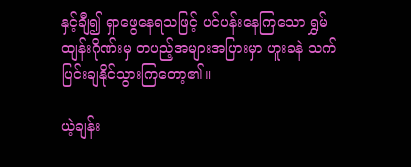နှင့်ချီ၍ ရှာဖွေနေရသဖြင့် ပင်ပန်းနေကြသော ရွှမ်ထျန်းဂိုဏ်းမှ တပည့်အများအပြားမှာ ဟူးခနဲ သက်ပြင်းချနိုင်သွားကြတော့၏။

ယဲ့ချန်း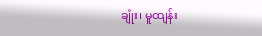ချုံး၊ မူထျန်း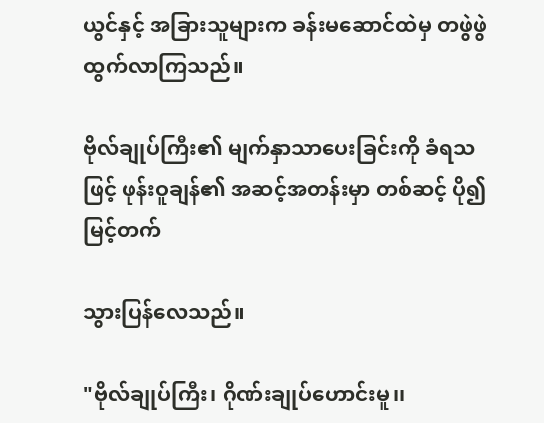ယွင်နှင့် အခြားသူများက ခန်းမဆောင်ထဲမှ တဖွဲဖွဲ ထွက်လာကြသည်။

ဗိုလ်ချုပ်ကြီး၏ မျက်နှာသာပေးခြင်းကို ခံရသဖြင့် ဖုန်းဝူချန်၏ အဆင့်အတန်းမှာ တစ်ဆင့် ပို၍ မြင့်တက်

သွားပြန်လေသည်။

"ဗိုလ်ချုပ်ကြီး၊ ဂိုဏ်းချုပ်ဟောင်းမူ၊၊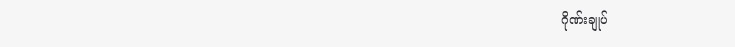ဂိုဏ်းချုပ်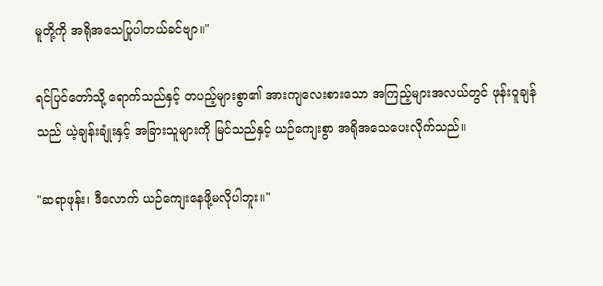မူတို့ကို အရိုအသေပြုပါတယ်ခင်ဗျာ။"

ရင်ပြင်တော်သို့ ရောက်သည်နှင့် တပည့်များစွာ၏ အားကျလေးစားသော အကြည့်များအလယ်တွင် ဖုန်းဝူချန်သည် ယဲ့ချန်းချုံးနှင့် အခြားသူများကို မြင်သည်နှင့် ယဉ်ကျေးစွာ အရိုအသေပေးလိုက်သည်။

"ဆရာဖုန်း၊ ဒီလောက် ယဉ်ကျေးနေဖို့မလိုပါဘူး။"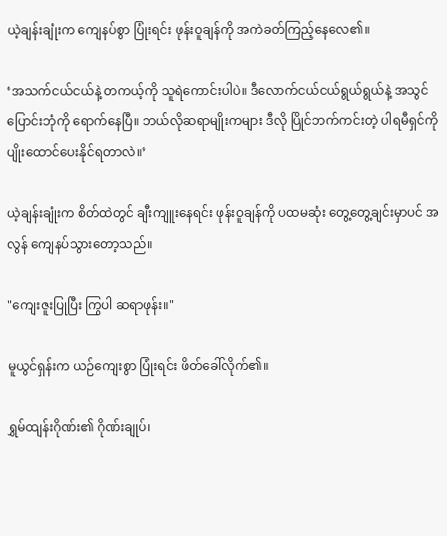ယဲ့ချန်းချုံးက ကျေနပ်စွာ ပြုံးရင်း ဖုန်းဝူချန်ကို အကဲခတ်ကြည့်နေလေ၏။

‘အသက်ငယ်ငယ်နဲ့ တကယ့်ကို သူရဲကောင်းပါပဲ။ ဒီလောက်ငယ်ငယ်ရွယ်ရွယ်နဲ့ အသွင်ပြောင်းဘုံကို ရောက်နေပြီ။ ဘယ်လိုဆရာမျိုးကများ ဒီလို ပြိုင်ဘက်ကင်းတဲ့ ပါရမီရှင်ကို ပျိုးထောင်ပေးနိုင်ရတာလဲ။’

ယဲ့ချန်းချုံးက စိတ်ထဲတွင် ချီးကျူးနေရင်း ဖုန်းဝူချန်ကို ပထမဆုံး တွေ့တွေ့ချင်းမှာပင် အလွန် ကျေနပ်သွားတော့သည်။

"ကျေးဇူးပြုပြီး ကြွပါ ဆရာဖုန်း။"

မူယွင်ရှန်းက ယဉ်ကျေးစွာ ပြုံးရင်း ဖိတ်ခေါ်လိုက်၏။

ရွှမ်ထျန်းဂိုဏ်း၏ ဂိုဏ်းချုပ်၊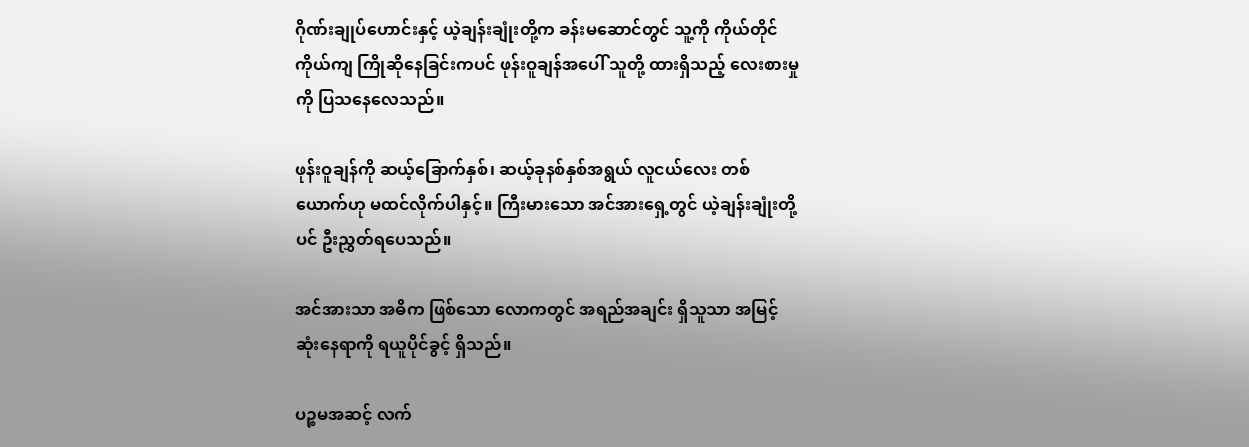ဂိုဏ်းချုပ်ဟောင်းနှင့် ယဲ့ချန်းချုံးတို့က ခန်းမဆောင်တွင် သူ့ကို ကိုယ်တိုင်ကိုယ်ကျ ကြိုဆိုနေခြင်းကပင် ဖုန်းဝူချန်အပေါ် သူတို့ ထားရှိသည့် လေးစားမှုကို ပြသနေလေသည်။

ဖုန်းဝူချန်ကို ဆယ့်ခြောက်နှစ်၊ ဆယ့်ခုနစ်နှစ်အရွယ် လူငယ်လေး တစ်ယောက်ဟု မထင်လိုက်ပါနှင့်။ ကြီးမားသော အင်အားရှေ့တွင် ယဲ့ချန်းချုံးတို့ပင် ဦးညွှတ်ရပေသည်။

အင်အားသာ အဓိက ဖြစ်သော လောကတွင် အရည်အချင်း ရှိသူသာ အမြင့်ဆုံးနေရာကို ရယူပိုင်ခွင့် ရှိသည်။

ပဉ္စမအဆင့် လက်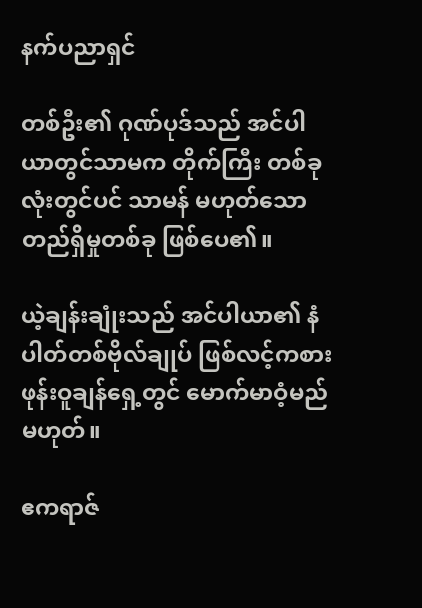နက်ပညာရှင်

တစ်ဦး၏ ဂုဏ်ပုဒ်သည် အင်ပါယာတွင်သာမက တိုက်ကြီး တစ်ခုလုံးတွင်ပင် သာမန် မဟုတ်သော တည်ရှိမှုတစ်ခု ဖြစ်ပေ၏။

ယဲ့ချန်းချုံးသည် အင်ပါယာ၏ နံပါတ်တစ်ဗိုလ်ချုပ် ဖြစ်လင့်ကစား ဖုန်းဝူချန်ရှေ့တွင် မောက်မာဝံ့မည် မဟုတ်။

ဧကရာဇ်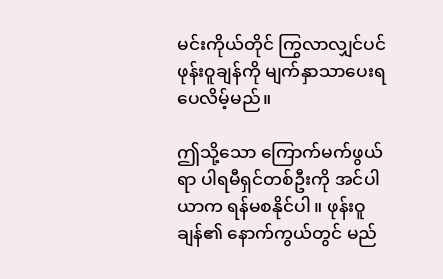မင်းကိုယ်တိုင် ကြွလာလျှင်ပင် ဖုန်းဝူချန်ကို မျက်နှာသာပေးရပေလိမ့်မည်။

ဤသို့သော ကြောက်မက်ဖွယ်ရာ ပါရမီရှင်တစ်ဦးကို အင်ပါယာက ရန်မစနိုင်ပါ။ ဖုန်းဝူချန်၏ နောက်ကွယ်တွင် မည်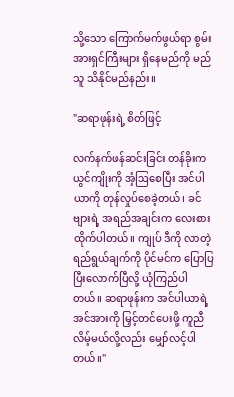သို့သော ကြောက်မက်ဖွယ်ရာ စွမ်းအားရှင်ကြီးများ ရှိနေမည်ကို မည်သူ သိနိုင်မည်နည်း။

"ဆရာဖုန်းရဲ့ စိတ်ဖြင့်

လက်နက်ဖန်ဆင်းခြင်း တန်ခိုးက ယွင်ကျိုးကို အံ့ဩစေပြီး အင်ပါယာကို တုန်လှုပ်စေခဲ့တယ်၊ ခင်ဗျားရဲ့ အရည်အချင်းက လေးစားထိုက်ပါတယ်။ ကျုပ် ဒီကို လာတဲ့ ရည်ရွယ်ချက်ကို ပိုင်မင်က ပြောပြပြီးလောက်ပြီလို့ ယုံကြည်ပါတယ်။ ဆရာဖုန်းက အင်ပါယာရဲ့ အင်အားကို မြှင့်တင်ပေးဖို့ ကူညီလိမ့်မယ်လို့လည်း မျှော်လင့်ပါတယ်။"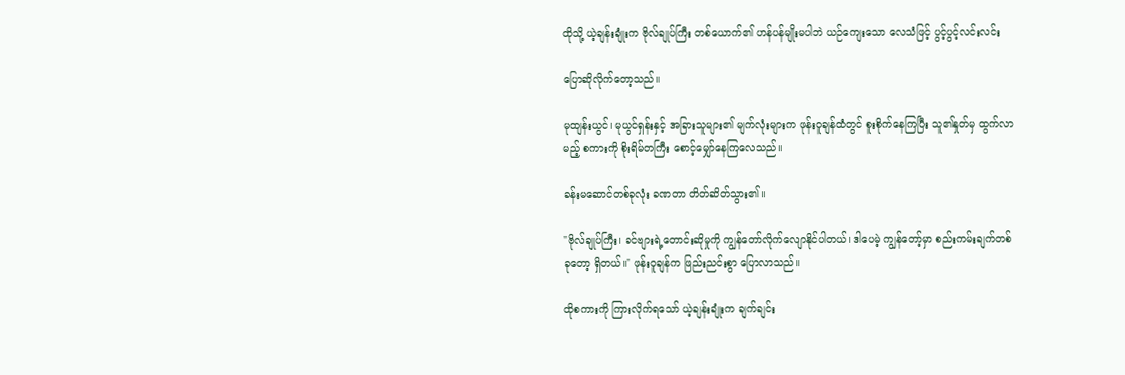ထိုသို့ ယဲ့ချန်းချုံးက ဗိုလ်ချုပ်ကြီး တစ်ယောက်၏ ဟန်ပန်မျိုးမပါဘဲ ယဉ်ကျေးသော လေသံဖြင့် ပွင့်ပွင့်လင်းလင်း

ပြောဆိုလိုက်တော့သည်။

မုထျန်းယွင်၊ မုယွင်ရှန်းနှင့် အခြားသူများ၏ မျက်လုံးများက ဖုန်းဝူချန်ထံတွင် စူးစိုက်နေကြပြီး သူ၏နှုတ်မှ ထွက်လာမည့် စကားကို စိုးရိမ်တကြီး စောင့်မျှော်နေကြလေသည်။

ခန်းမဆောင်တစ်ခုလုံး ခဏတာ တိတ်ဆိတ်သွား၏။

"ဗိုလ်ချုပ်ကြီး၊ ခင်ဗျားရဲ့တောင်းဆိုမှုကို ကျွန်တော်လိုက်လျောနိုင်ပါတယ်၊ ဒါပေမဲ့ ကျွန်တော့်မှာ စည်းကမ်းချက်တစ်ခုတော့ ရှိတယ်။" ဖုန်းဝူချန်က ဖြည်းညင်းစွာ ပြောလာသည်။

ထိုစကားကို ကြားလိုက်ရသော် ယဲ့ချန်းချုံးက ချက်ချင်း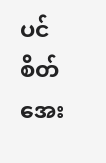ပင် စိတ်အေး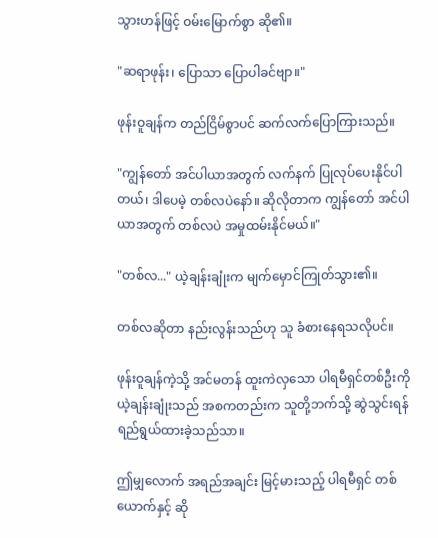သွားဟန်ဖြင့် ဝမ်းမြောက်စွာ ဆို၏။

"ဆရာဖုန်း၊ ပြောသာ ပြောပါခင်ဗျာ။"

ဖုန်းဝူချန်က တည်ငြိမ်စွာပင် ဆက်လက်ပြောကြားသည်။

"ကျွန်တော် အင်ပါယာအတွက် လက်နက် ပြုလုပ်ပေးနိုင်ပါတယ်၊ ဒါပေမဲ့ တစ်လပဲနော်။ ဆိုလိုတာက ကျွန်တော် အင်ပါယာအတွက် တစ်လပဲ အမှုထမ်းနိုင်မယ်။"

"တစ်လ..." ယဲ့ချန်းချုံးက မျက်မှောင်ကြုတ်သွား၏။

တစ်လဆိုတာ နည်းလွန်းသည်ဟု သူ ခံစားနေရသလိုပင်။

ဖုန်းဝူချန်ကဲ့သို့ အင်မတန် ထူးကဲလှသော ပါရမီရှင်တစ်ဦးကို ယဲ့ချန်းချုံးသည် အစကတည်းက သူတို့ဘက်သို့ ဆွဲသွင်းရန် ရည်ရွယ်ထားခဲ့သည်သာ။

ဤမျှလောက် အရည်အချင်း မြင့်မားသည့် ပါရမီရှင် တစ်ယောက်နှင့် ဆို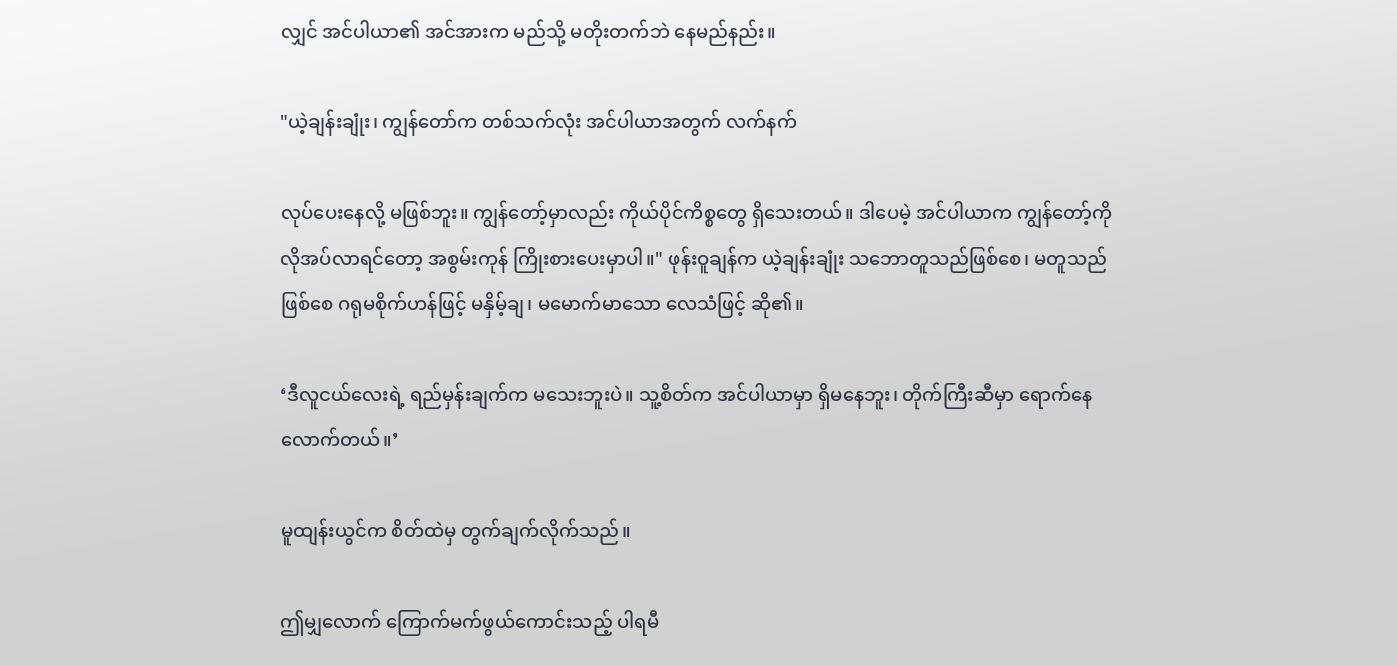လျှင် အင်ပါယာ၏ အင်အားက မည်သို့ မတိုးတက်ဘဲ နေမည်နည်း။

"ယဲ့ချန်းချုံး၊ ကျွန်တော်က တစ်သက်လုံး အင်ပါယာအတွက် လက်နက်

လုပ်ပေးနေလို့ မဖြစ်ဘူး။ ကျွန်တော့်မှာလည်း ကိုယ်ပိုင်ကိစ္စတွေ ရှိသေးတယ်။ ဒါပေမဲ့ အင်ပါယာက ကျွန်တော့်ကို လိုအပ်လာရင်တော့ အစွမ်းကုန် ကြိုးစားပေးမှာပါ။" ဖုန်းဝူချန်က ယဲ့ချန်းချုံး သဘောတူသည်ဖြစ်စေ၊ မတူသည်ဖြစ်စေ ဂရုမစိုက်ဟန်ဖြင့် မနှိမ့်ချ၊ မမောက်မာသော လေသံဖြင့် ဆို၏။

‘ဒီလူငယ်လေးရဲ့ ရည်မှန်းချက်က မသေးဘူးပဲ။ သူ့စိတ်က အင်ပါယာမှာ ရှိမနေဘူး၊ တိုက်ကြီးဆီမှာ ရောက်နေလောက်တယ်။’

မူထျန်းယွင်က စိတ်ထဲမှ တွက်ချက်လိုက်သည်။

ဤမျှလောက် ကြောက်မက်ဖွယ်ကောင်းသည့် ပါရမီ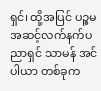ရှင်၊ ထို့အပြင် ပဉ္စမအဆင့်လက်နက်ပညာရှင် သာမန် အင်ပါယာ တစ်ခုက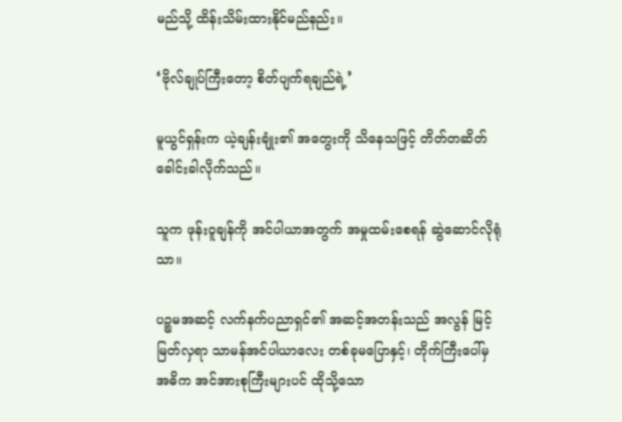မည်သို့ ထိန်းသိမ်းထားနိုင်မည်နည်း။

‘ဗိုလ်ချုပ်ကြီးတော့ စိတ်ပျက်ရချည်ရဲ့’

မူယွင်ရှန်းက ယဲ့ချန်းချုံး၏ အတွေးကို သိနေသဖြင့် တိတ်တဆိတ် ခေါင်းခါလိုက်သည်။

သူက ဖုန်းဝူချန်ကို အင်ပါယာအတွက် အမှုထမ်းစေရန် ဆွဲဆောင်လိုရုံသာ။

ပဉ္စမအဆင့် လက်နက်ပညာရှင်၏ အဆင့်အတန်းသည် အလွန် မြင့်မြတ်လှရာ သာမန်အင်ပါယာလေး တစ်ခုမပြောနှင့်၊ တိုက်ကြီးပေါ်မှ အဓိက အင်အားစုကြီးများပင် ထိုသို့သော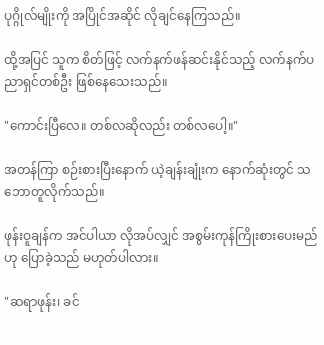ပုဂ္ဂိုလ်မျိုးကို အပြိုင်အဆိုင် လိုချင်နေကြသည်။

ထို့အပြင် သူက စိတ်ဖြင့် လက်နက်ဖန်ဆင်းနိုင်သည့် လက်နက်ပညာရှင်တစ်ဦး ဖြစ်နေသေးသည်။

"ကောင်းပြီလေ။ တစ်လဆိုလည်း တစ်လပေါ့။"

အတန်ကြာ စဉ်းစားပြီးနောက် ယဲ့ချန်းချုံးက နောက်ဆုံးတွင် သဘောတူလိုက်သည်။

ဖုန်းဝူချန်က အင်ပါယာ လိုအပ်လျှင် အစွမ်းကုန်ကြိုးစားပေးမည်ဟု ပြောခဲ့သည် မဟုတ်ပါလား။

"ဆရာဖုန်း၊ ခင်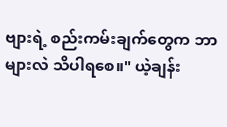ဗျားရဲ့ စည်းကမ်းချက်တွေက ဘာများလဲ သိပါရစေ။" ယဲ့ချန်း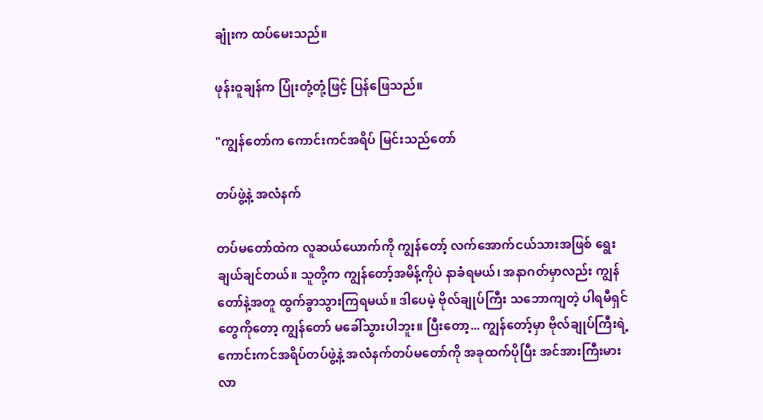ချုံးက ထပ်မေးသည်။

ဖုန်းဝူချန်က ပြုံးတုံ့တုံ့ဖြင့် ပြန်ဖြေသည်။

"ကျွန်တော်က ကောင်းကင်အရိပ် မြင်းသည်တော်

တပ်ဖွဲ့နဲ့ အလံနက်

တပ်မတော်ထဲက လူဆယ်ယောက်ကို ကျွန်တော့် လက်အောက်ငယ်သားအဖြစ် ရွေးချယ်ချင်တယ်။ သူတို့က ကျွန်တော့်အမိန့်ကိုပဲ နာခံရမယ်၊ အနာဂတ်မှာလည်း ကျွန်တော်နဲ့အတူ ထွက်ခွာသွားကြရမယ်။ ဒါပေမဲ့ ဗိုလ်ချုပ်ကြီး သဘောကျတဲ့ ပါရမီရှင်တွေကိုတော့ ကျွန်တော် မခေါ်သွားပါဘူး။ ပြီးတော့... ကျွန်တော့်မှာ ဗိုလ်ချုပ်ကြီးရဲ့ ကောင်းကင်အရိပ်တပ်ဖွဲ့နဲ့ အလံနက်တပ်မတော်ကို အခုထက်ပိုပြီး အင်အားကြီးမားလာ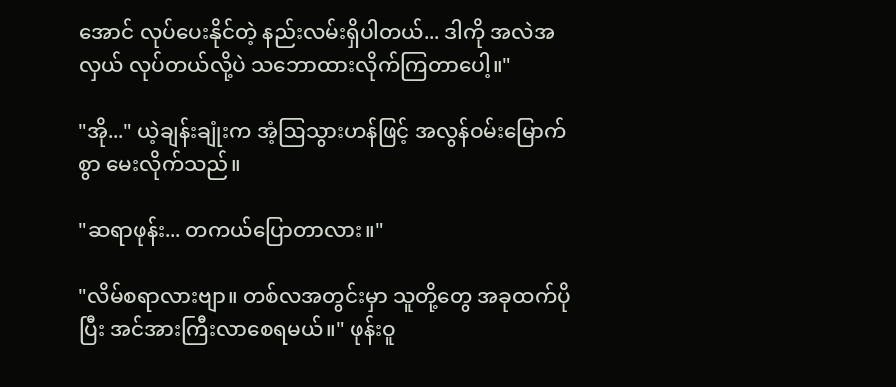အောင် လုပ်ပေးနိုင်တဲ့ နည်းလမ်းရှိပါတယ်... ဒါကို အလဲအလှယ် လုပ်တယ်လို့ပဲ သဘောထားလိုက်ကြတာပေါ့။"

"အို..." ယဲ့ချန်းချုံးက အံ့ဩသွားဟန်ဖြင့် အလွန်ဝမ်းမြောက်စွာ မေးလိုက်သည်။

"ဆရာဖုန်း... တကယ်ပြောတာလား။"

"လိမ်စရာလားဗျာ။ တစ်လအတွင်းမှာ သူတို့တွေ အခုထက်ပိုပြီး အင်အားကြီးလာစေရမယ်။" ဖုန်းဝူ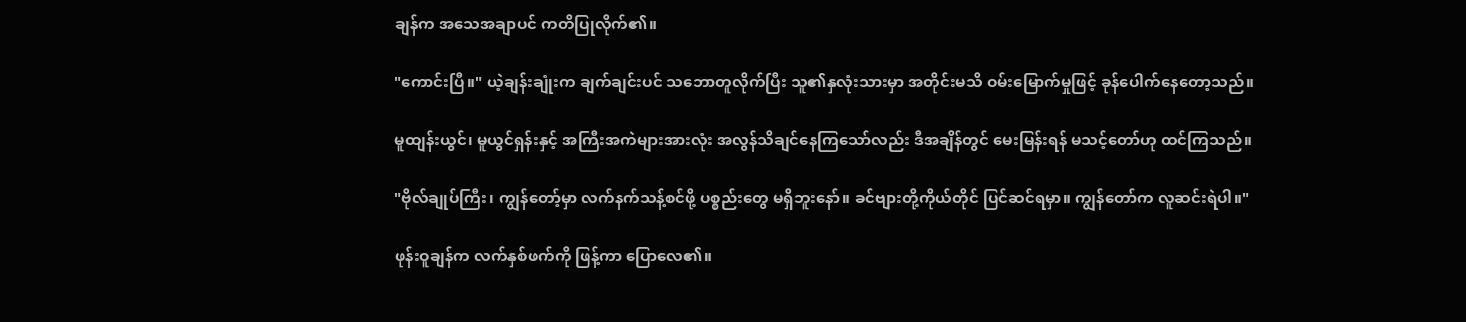ချန်က အသေအချာပင် ကတိပြုလိုက်၏။

"ကောင်းပြီ။" ယဲ့ချန်းချုံးက ချက်ချင်းပင် သဘောတူလိုက်ပြီး သူ၏နှလုံးသားမှာ အတိုင်းမသိ ဝမ်းမြောက်မှုဖြင့် ခုန်ပေါက်နေတော့သည်။

မူထျန်းယွင်၊ မူယွင်ရှန်းနှင့် အကြီးအကဲများအားလုံး အလွန်သိချင်နေကြသော်လည်း ဒီအချိန်တွင် မေးမြန်းရန် မသင့်တော်ဟု ထင်ကြသည်။

"ဗိုလ်ချုပ်ကြီး၊ ကျွန်တော့်မှာ လက်နက်သန့်စင်ဖို့ ပစ္စည်းတွေ မရှိဘူးနော်။ ခင်ဗျားတို့ကိုယ်တိုင် ပြင်ဆင်ရမှာ။ ကျွန်တော်က လူဆင်းရဲပါ။"

ဖုန်းဝူချန်က လက်နှစ်ဖက်ကို ဖြန့်ကာ ပြောလေ၏။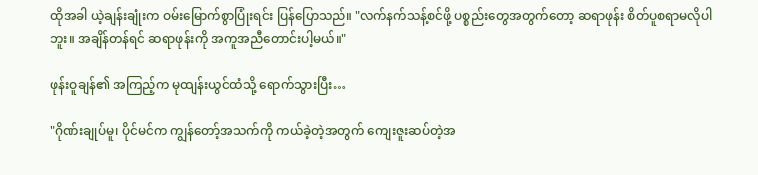ထိုအခါ ယဲ့ချန်းချုံးက ဝမ်းမြောက်စွာပြုံးရင်း ပြန်ပြောသည်။ "လက်နက်သန့်စင်ဖို့ ပစ္စည်းတွေအတွက်တော့ ဆရာဖုန်း စိတ်ပူစရာမလိုပါဘူး။ အချိန်တန်ရင် ဆရာဖုန်းကို အကူအညီတောင်းပါ့မယ်။"

ဖုန်းဝူချန်၏ အကြည့်က မုထျန်းယွင်ထံသို့ ရောက်သွားပြီး…

"ဂိုဏ်းချုပ်မူ၊ ပိုင်မင်က ကျွန်တော့်အသက်ကို ကယ်ခဲ့တဲ့အတွက် ကျေးဇူးဆပ်တဲ့အ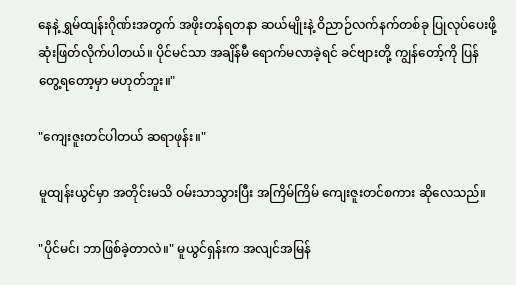နေနဲ့ ရွှမ်ထျန်းဂိုဏ်းအတွက် အဖိုးတန်ရတနာ ဆယ်မျိုးနဲ့ ဝိညာဉ်လက်နက်တစ်ခု ပြုလုပ်ပေးဖို့ ဆုံးဖြတ်လိုက်ပါတယ်။ ပိုင်မင်သာ အချိန်မီ ရောက်မလာခဲ့ရင် ခင်ဗျားတို့ ကျွန်တော့်ကို ပြန်တွေ့ရတော့မှာ မဟုတ်ဘူး။"

"ကျေးဇူးတင်ပါတယ် ဆရာဖုန်း။"

မူထျန်းယွင်မှာ အတိုင်းမသိ ဝမ်းသာသွားပြီး အကြိမ်ကြိမ် ကျေးဇူးတင်စကား ဆိုလေသည်။

"ပိုင်မင်၊ ဘာဖြစ်ခဲ့တာလဲ။" မူယွင်ရှန်းက အလျင်အမြန်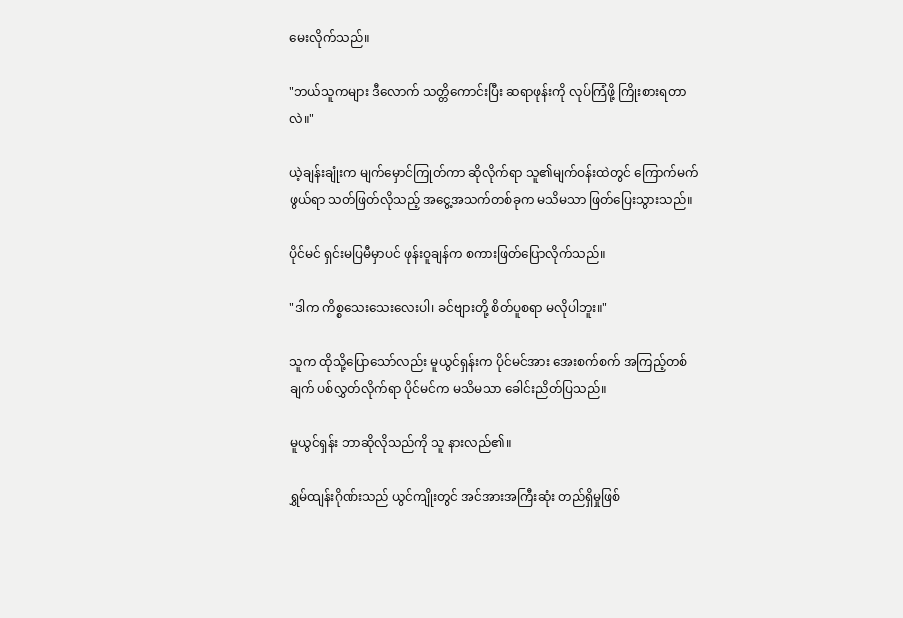မေးလိုက်သည်။

"ဘယ်သူကများ ဒီလောက် သတ္တိကောင်းပြီး ဆရာဖုန်းကို လုပ်ကြံဖို့ ကြိုးစားရတာလဲ။"

ယဲ့ချန်းချုံးက မျက်မှောင်ကြုတ်ကာ ဆိုလိုက်ရာ သူ၏မျက်ဝန်းထဲတွင် ကြောက်မက်ဖွယ်ရာ သတ်ဖြတ်လိုသည့် အငွေ့အသက်တစ်ခုက မသိမသာ ဖြတ်ပြေးသွားသည်။

ပိုင်မင် ရှင်းမပြမီမှာပင် ဖုန်းဝူချန်က စကားဖြတ်ပြောလိုက်သည်။

"ဒါက ကိစ္စသေးသေးလေးပါ၊ ခင်ဗျားတို့ စိတ်ပူစရာ မလိုပါဘူး။"

သူက ထိုသို့ပြောသော်လည်း မူယွင်ရှန်းက ပိုင်မင်အား အေးစက်စက် အကြည့်တစ်ချက် ပစ်လွှတ်လိုက်ရာ ပိုင်မင်က မသိမသာ ခေါင်းညိတ်ပြသည်။

မူယွင်ရှန်း ဘာဆိုလိုသည်ကို သူ နားလည်၏။

ရွှမ်ထျန်းဂိုဏ်းသည် ယွင်ကျိုးတွင် အင်အားအကြီးဆုံး တည်ရှိမှုဖြစ်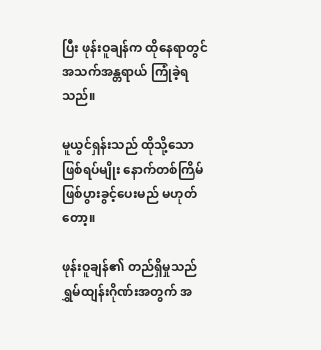ပြီး ဖုန်းဝူချန်က ထိုနေရာတွင် အသက်အန္တရာယ် ကြုံခဲ့ရသည်။

မူယွင်ရှန်းသည် ထိုသို့သော ဖြစ်ရပ်မျိုး နောက်တစ်ကြိမ် ဖြစ်ပွားခွင့်ပေးမည် မဟုတ်တော့။

ဖုန်းဝူချန်၏ တည်ရှိမှုသည် ရွှမ်ထျန်းဂိုဏ်းအတွက် အ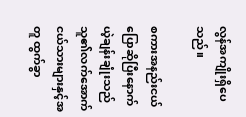လွန်အကျိုးရှိပေသည်။

စကားအနည်းငယ်ပြောဆိုပြီးနောက် ယဲ့ချန်းချုံးသည် သူ၏လက်အောက်ငယ်သားများနှင့်အတူ ထွက်ခွာ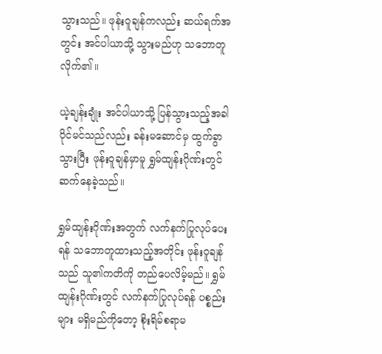သွားသည်။ ဖုန်းဝူချန်ကလည်း ဆယ်ရက်အတွင်း အင်ပါယာသို့ သွားမည်ဟု သဘောတူလိုက်၏။

ယဲ့ချန်းချုံး အင်ပါယာသို့ ပြန်သွားသည့်အခါ ပိုင်မင်သည်လည်း ခန်းမဆောင်မှ ထွက်ခွာသွားပြီး ဖုန်းဝူချန်မှာမူ ရွှမ်ထျန်းဂိုဏ်းတွင် ဆက်နေခဲ့သည်။

ရွှမ်ထျန်းဂိုဏ်းအတွက် လက်နက်ပြုလုပ်ပေးရန် သဘောတူထားသည့်အတိုင်း ဖုန်းဝူချန်သည် သူ၏ကတိကို တည်ပေလိမ့်မည်။ ရွှမ်ထျန်းဂိုဏ်းတွင် လက်နက်ပြုလုပ်ရန် ပစ္စည်းများ မရှိမည်ကိုတော့ စိုးရိမ်စရာမ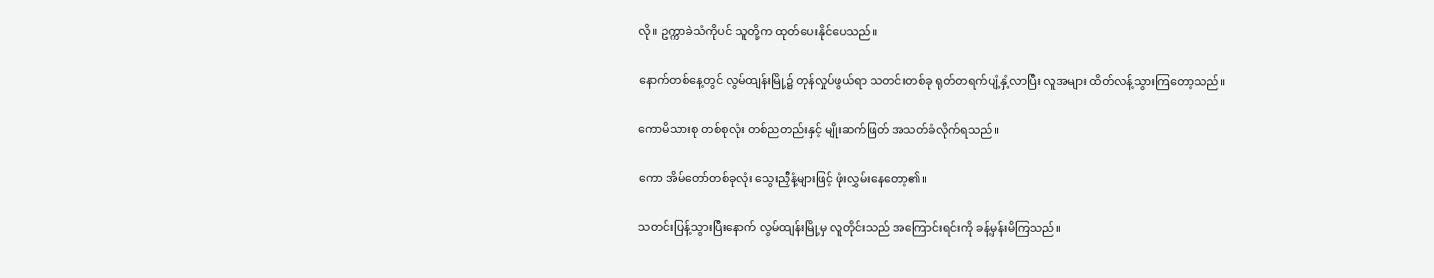လို။ ဥက္ကာခဲသံကိုပင် သူတို့က ထုတ်ပေးနိုင်ပေသည်။

နောက်တစ်နေ့တွင် လွမ်ထျန်းမြို့၌ တုန်လှုပ်ဖွယ်ရာ သတင်းတစ်ခု ရုတ်တရက်ပျံ့နှံ့လာပြီး လူအများ ထိတ်လန့်သွားကြတော့သည်။

ကောမိသားစု တစ်စုလုံး တစ်ညတည်းနှင့် မျိုးဆက်ဖြတ် အသတ်ခံလိုက်ရသည်။

ကော အိမ်တော်တစ်ခုလုံး သွေးညှီနံ့များဖြင့် ဖုံးလွှမ်းနေတော့၏။

သတင်းပြန့်သွားပြီးနောက် လွမ်ထျန်းမြို့မှ လူတိုင်းသည် အကြောင်းရင်းကို ခန့်မှန်းမိကြသည်။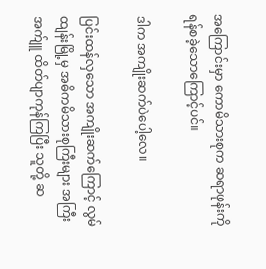အကြောင်းမှာ ကောမိသားစုက ဆရာဖုန်းကို ရန်စခဲ့သောကြောင့်ပင်။

ဒါက အကျိုးဆက်ပဲပေါ့လေ။

ပြင်းထန်လှသော အကျိုးဆက်ကြောင့် လွမ်ထျန်းမြို့မှ အဓိကမိသားစုကြီးများ အကြီးအက်ျူ ထိတ်ပျာကုန်ကြပြီး သူတို့ ဆ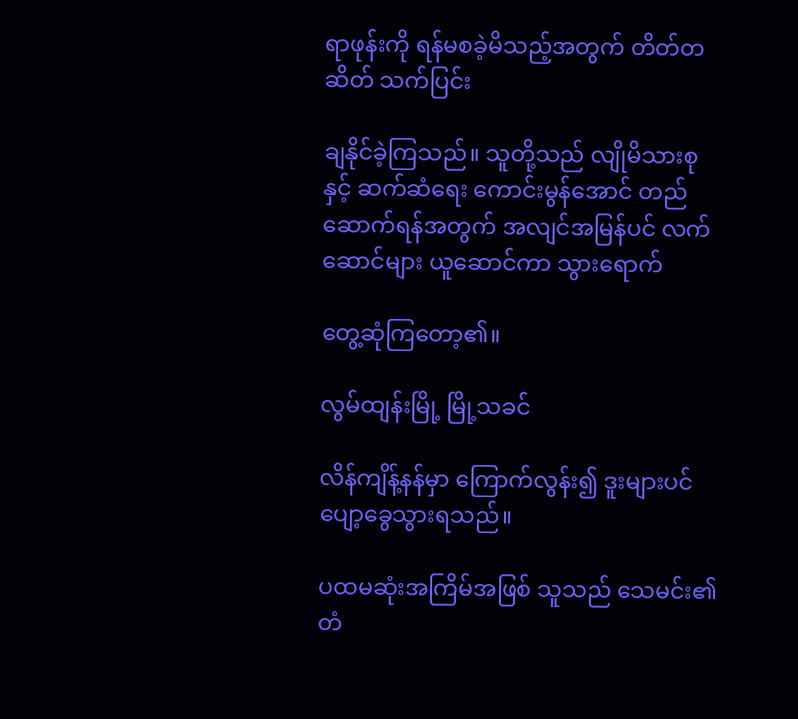ရာဖုန်းကို ရန်မစခဲ့မိသည့်အတွက် တိတ်တဆိတ် သက်ပြင်း

ချနိုင်ခဲ့ကြသည်။ သူတို့သည် လျိုမိသားစုနှင့် ဆက်ဆံရေး ကောင်းမွန်အောင် တည်ဆောက်ရန်အတွက် အလျင်အမြန်ပင် လက်ဆောင်များ ယူဆောင်ကာ သွားရောက်

တွေ့ဆုံကြတော့၏။

လွမ်ထျန်းမြို့ မြို့သခင်

လိန်ကျိန့်နန်မှာ ကြောက်လွန်း၍ ဒူးများပင် ပျော့ခွေသွားရသည်။

ပထမဆုံးအကြိမ်အဖြစ် သူသည် သေမင်း၏ တံ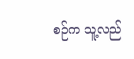စဉ်က သူ့လည်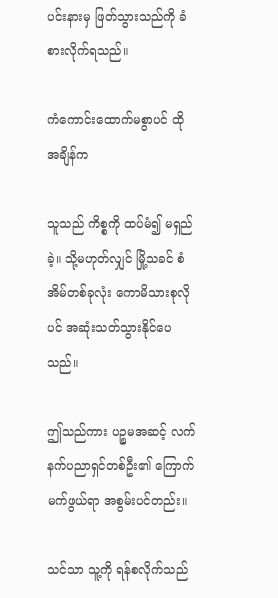ပင်းနားမှ ဖြတ်သွားသည်ကို ခံစားလိုက်ရသည်။

ကံကောင်းထောက်မစွာပင် ထိုအချိန်က

သူသည် ကိစ္စကို ထပ်မံ၍ မရှည်ခဲ့။ သို့မဟုတ်လျှင် မြို့သခင် စံအိမ်တစ်ခုလုံး ကောမိသားစုလိုပင် အဆုံးသတ်သွားနိုင်ပေသည်။

ဤသည်ကား ပဉ္စမအဆင့် လက်နက်ပညာရှင်တစ်ဦး၏ ကြောက်မက်ဖွယ်ရာ အစွမ်းပင်တည်း။

သင်သာ သူ့ကို ရန်စလိုက်သည်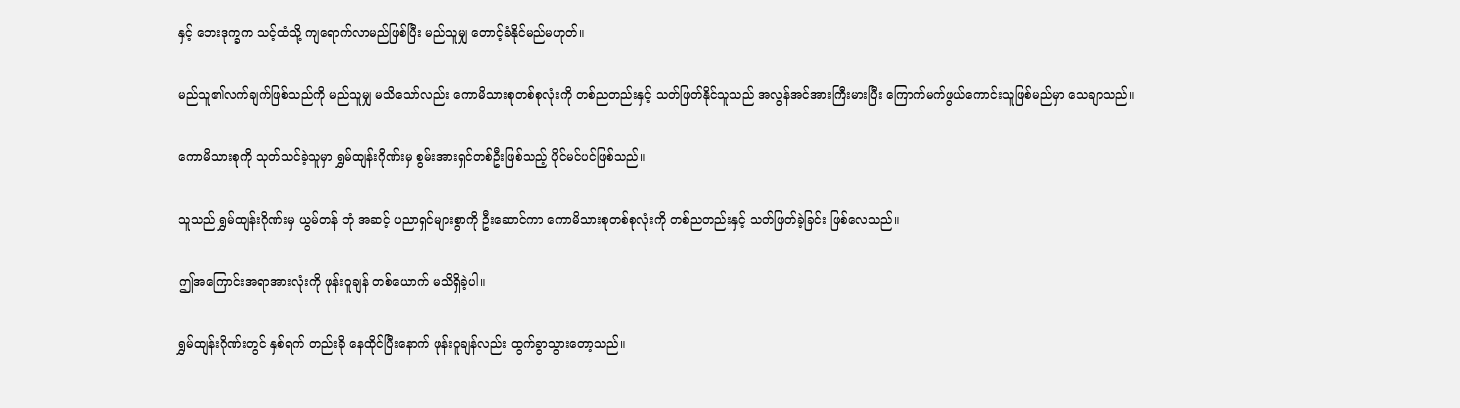နှင့် ဘေးဒုက္ခက သင့်ထံသို့ ကျရောက်လာမည်ဖြစ်ပြီး မည်သူမျှ တောင့်ခံနိုင်မည်မဟုတ်။

မည်သူ၏လက်ချက်ဖြစ်သည်ကို မည်သူမျှ မသိသော်လည်း ကောမိသားစုတစ်စုလုံးကို တစ်ညတည်းနှင့် သတ်ဖြတ်နိုင်သူသည် အလွန်အင်အားကြီးမားပြီး ကြောက်မက်ဖွယ်ကောင်းသူဖြစ်မည်မှာ သေချာသည်။

ကောမိသားစုကို သုတ်သင်ခဲ့သူမှာ ရွှမ်ထျန်းဂိုဏ်းမှ စွမ်းအားရှင်တစ်ဦးဖြစ်သည့် ပိုင်မင်ပင်ဖြစ်သည်။

သူသည် ရွှမ်ထျန်းဂိုဏ်းမှ ယွမ်တန် ဘုံ အဆင့် ပညာရှင်များစွာကို ဦးဆောင်ကာ ကောမိသားစုတစ်စုလုံးကို တစ်ညတည်းနှင့် သတ်ဖြတ်ခဲ့ခြင်း ဖြစ်လေသည်။

ဤအကြောင်းအရာအားလုံးကို ဖုန်းဝူချန် တစ်ယောက် မသိရှိခဲ့ပါ။

ရွှမ်ထျန်းဂိုဏ်းတွင် နှစ်ရက် တည်းခို နေထိုင်ပြီးနောက် ဖုန်းဝူချန်လည်း ထွက်ခွာသွားတော့သည်။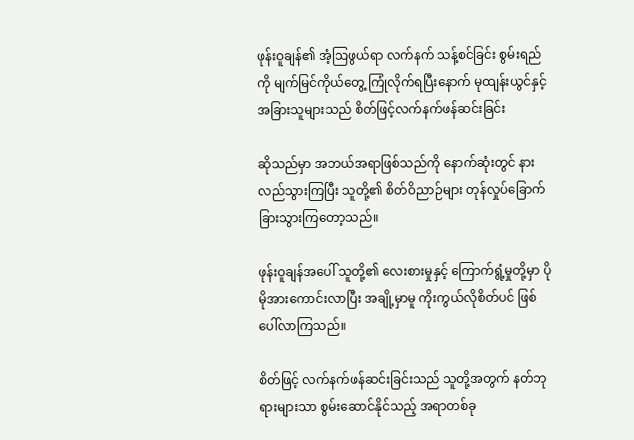ဖုန်းဝူချန်၏ အံ့ဩဖွယ်ရာ လက်နက် သန့်စင်ခြင်း စွမ်းရည်ကို မျက်မြင်ကိုယ်တွေ့ ကြုံလိုက်ရပြီးနောက် မုထျန်းယွင်နှင့် အခြားသူများသည် စိတ်ဖြင့်လက်နက်ဖန်ဆင်းခြင်း

ဆိုသည်မှာ အဘယ်အရာဖြစ်သည်ကို နောက်ဆုံးတွင် နားလည်သွားကြပြီး သူတို့၏ စိတ်ဝိညာဉ်များ တုန်လှုပ်ခြောက်ခြားသွားကြတော့သည်။

ဖုန်းဝူချန်အပေါ် သူတို့၏ လေးစားမှုနှင့် ကြောက်ရွံ့မှုတို့မှာ ပိုမိုအားကောင်းလာပြီး အချို့မှာမူ ကိုးကွယ်လိုစိတ်ပင် ဖြစ်ပေါ်လာကြသည်။

စိတ်ဖြင့် လက်နက်ဖန်ဆင်းခြင်းသည် သူတို့အတွက် နတ်ဘုရားများသာ စွမ်းဆောင်နိုင်သည့် အရာတစ်ခု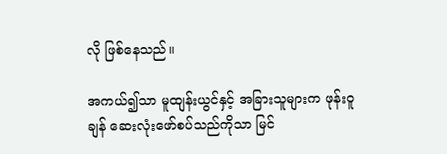လို ဖြစ်နေသည်။

အကယ်၍သာ မူထျန်းယွင်နှင့် အခြားသူများက ဖုန်းဝူချန် ဆေးလုံးဖော်စပ်သည်ကိုသာ မြင်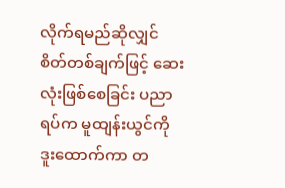လိုက်ရမည်ဆိုလျှင် စိတ်တစ်ချက်ဖြင့် ဆေးလုံးဖြစ်စေခြင်း ပညာရပ်က မူထျန်းယွင်ကို ဒူးထောက်ကာ တ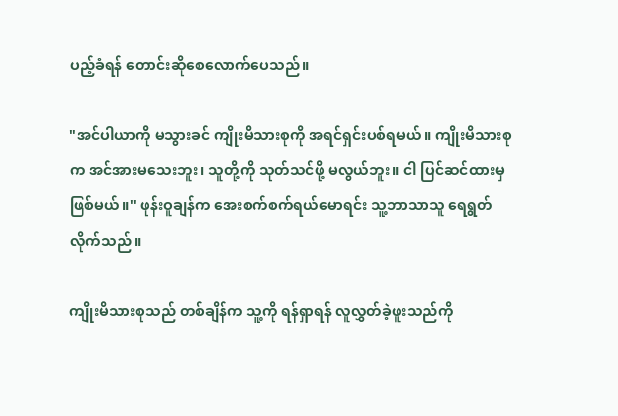ပည့်ခံရန် တောင်းဆိုစေလောက်ပေသည်။

"အင်ပါယာကို မသွားခင် ကျိုးမိသားစုကို အရင်ရှင်းပစ်ရမယ်။ ကျိုးမိသားစုက အင်အားမသေးဘူး၊ သူတို့ကို သုတ်သင်ဖို့ မလွယ်ဘူး။ ငါ ပြင်ဆင်ထားမှဖြစ်မယ်။" ဖုန်းဝူချန်က အေးစက်စက်ရယ်မောရင်း သူ့ဘာသာသူ ရေရွတ်လိုက်သည်။

ကျိုးမိသားစုသည် တစ်ချိန်က သူ့ကို ရန်ရှာရန် လူလွှတ်ခဲ့ဖူးသည်ကို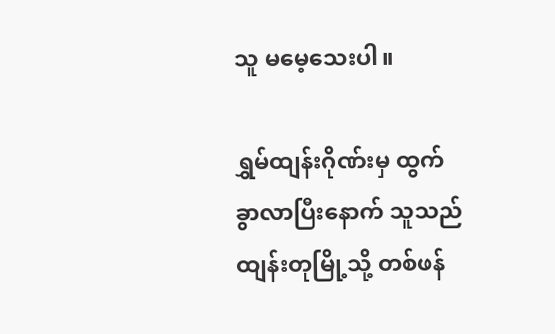သူ မမေ့သေးပါ။

ရွှမ်ထျန်းဂိုဏ်းမှ ထွက်ခွာလာပြီးနောက် သူသည် ထျန်းတုမြို့သို့ တစ်ဖန်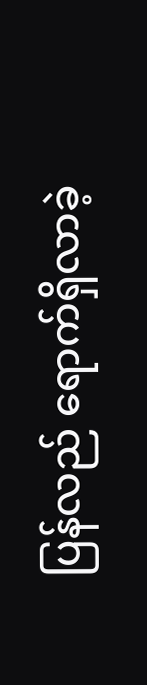ပြန်လည် ရောက်ရှိလာခဲ့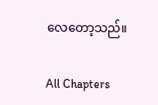လေတော့သည်။

All Chapters